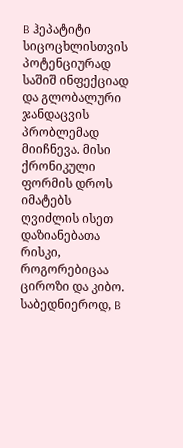B ჰეპატიტი სიცოცხლისთვის პოტენციურად საშიშ ინფექციად და გლობალური ჯანდაცვის პრობლემად მიიჩნევა. მისი ქრონიკული ფორმის დროს იმატებს ღვიძლის ისეთ დაზიანებათა რისკი, როგორებიცაა ციროზი და კიბო. საბედნიეროდ, B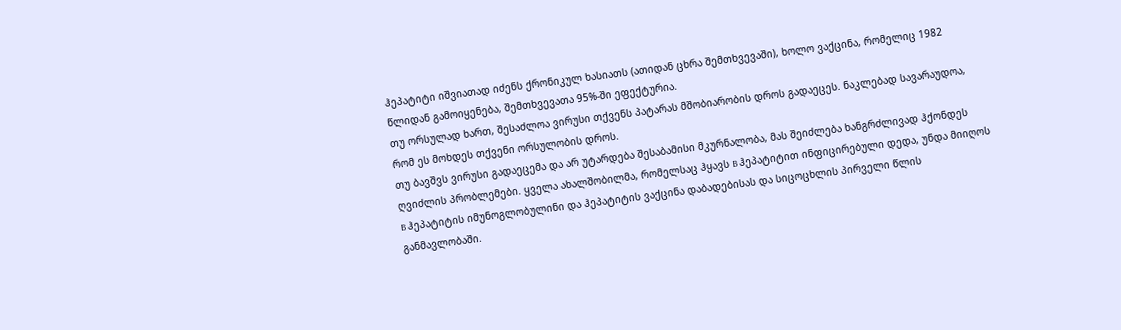ჰეპატიტი იშვიათად იძენს ქრონიკულ ხასიათს (ათიდან ცხრა შემთხვევაში), ხოლო ვაქცინა, რომელიც 1982 წლიდან გამოიყენება, შემთხვევათა 95%-ში ეფექტურია.
თუ ორსულად ხართ, შესაძლოა ვირუსი თქვენს პატარას მშობიარობის დროს გადაეცეს. ნაკლებად სავარაუდოა, რომ ეს მოხდეს თქვენი ორსულობის დროს.
თუ ბავშვს ვირუსი გადაეცემა და არ უტარდება შესაბამისი მკურნალობა, მას შეიძლება ხანგრძლივად ჰქონდეს ღვიძლის პრობლემები. ყველა ახალშობილმა, რომელსაც ჰყავს B ჰეპატიტით ინფიცირებული დედა, უნდა მიიღოს B ჰეპატიტის იმუნოგლობულინი და ჰეპატიტის ვაქცინა დაბადებისას და სიცოცხლის პირველი წლის განმავლობაში.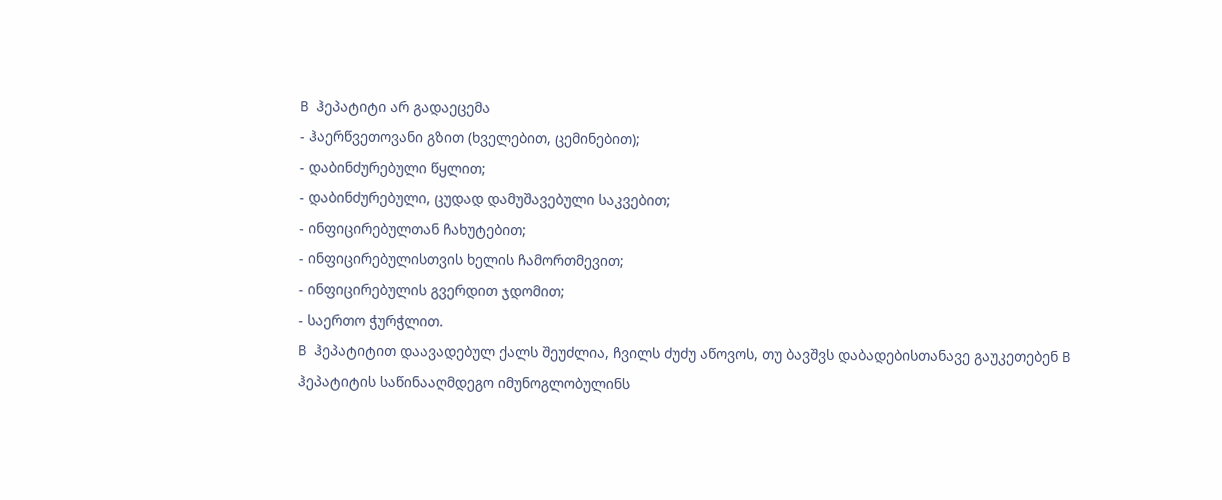B ჰეპატიტი არ გადაეცემა
- ჰაერწვეთოვანი გზით (ხველებით, ცემინებით);
- დაბინძურებული წყლით;
- დაბინძურებული, ცუდად დამუშავებული საკვებით;
- ინფიცირებულთან ჩახუტებით;
- ინფიცირებულისთვის ხელის ჩამორთმევით;
- ინფიცირებულის გვერდით ჯდომით;
- საერთო ჭურჭლით.
B ჰეპატიტით დაავადებულ ქალს შეუძლია, ჩვილს ძუძუ აწოვოს, თუ ბავშვს დაბადებისთანავე გაუკეთებენ B ჰეპატიტის საწინააღმდეგო იმუნოგლობულინს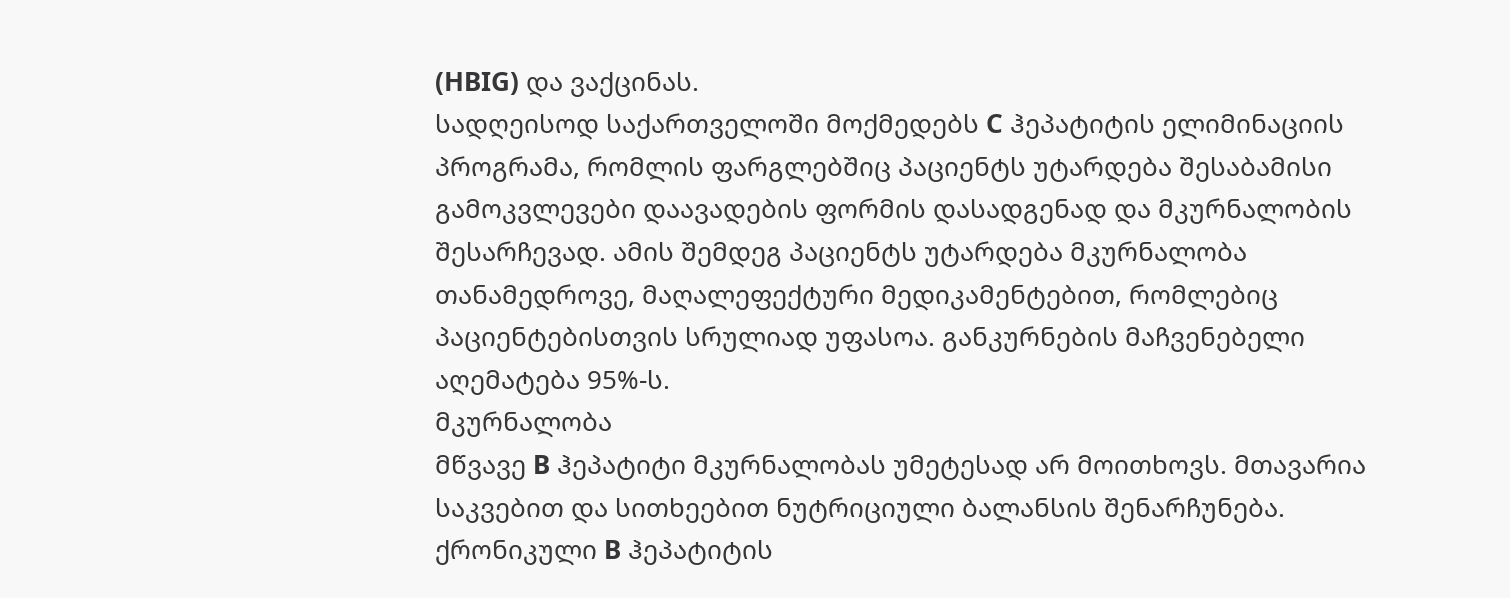(HBIG) და ვაქცინას.
სადღეისოდ საქართველოში მოქმედებს C ჰეპატიტის ელიმინაციის პროგრამა, რომლის ფარგლებშიც პაციენტს უტარდება შესაბამისი გამოკვლევები დაავადების ფორმის დასადგენად და მკურნალობის შესარჩევად. ამის შემდეგ პაციენტს უტარდება მკურნალობა თანამედროვე, მაღალეფექტური მედიკამენტებით, რომლებიც პაციენტებისთვის სრულიად უფასოა. განკურნების მაჩვენებელი აღემატება 95%-ს.
მკურნალობა
მწვავე B ჰეპატიტი მკურნალობას უმეტესად არ მოითხოვს. მთავარია საკვებით და სითხეებით ნუტრიციული ბალანსის შენარჩუნება. ქრონიკული B ჰეპატიტის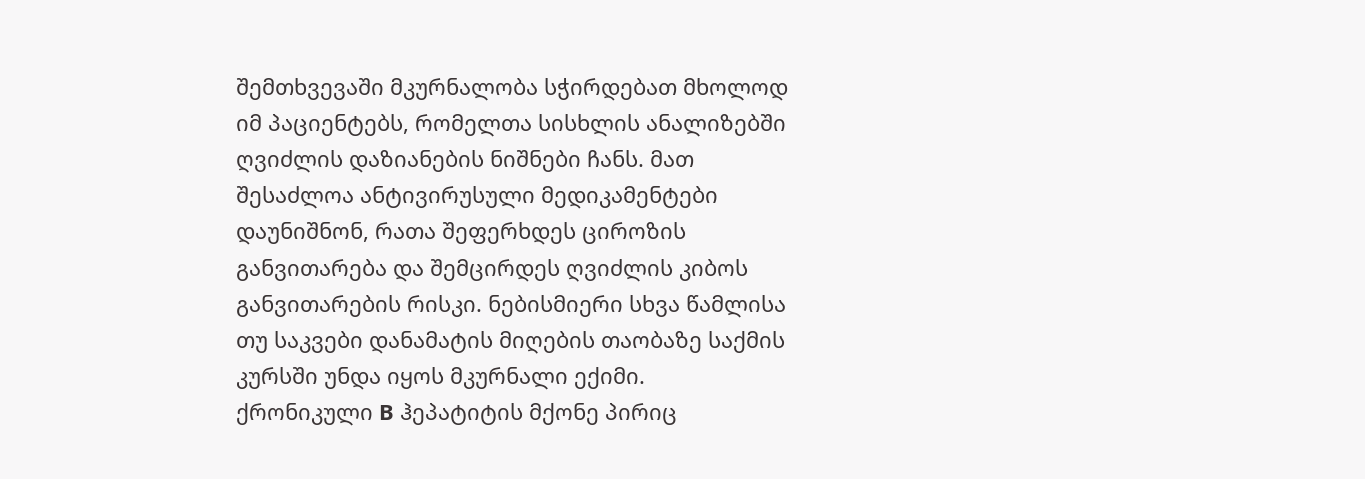შემთხვევაში მკურნალობა სჭირდებათ მხოლოდ იმ პაციენტებს, რომელთა სისხლის ანალიზებში ღვიძლის დაზიანების ნიშნები ჩანს. მათ შესაძლოა ანტივირუსული მედიკამენტები დაუნიშნონ, რათა შეფერხდეს ციროზის განვითარება და შემცირდეს ღვიძლის კიბოს განვითარების რისკი. ნებისმიერი სხვა წამლისა თუ საკვები დანამატის მიღების თაობაზე საქმის კურსში უნდა იყოს მკურნალი ექიმი.
ქრონიკული B ჰეპატიტის მქონე პირიც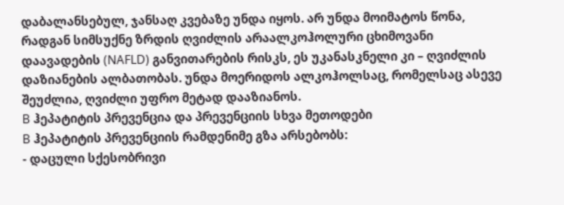დაბალანსებულ, ჯანსაღ კვებაზე უნდა იყოს. არ უნდა მოიმატოს წონა, რადგან სიმსუქნე ზრდის ღვიძლის არაალკოჰოლური ცხიმოვანი დაავადების (NAFLD) განვითარების რისკს, ეს უკანასკნელი კი – ღვიძლის დაზიანების ალბათობას. უნდა მოერიდოს ალკოჰოლსაც, რომელსაც ასევე შეუძლია, ღვიძლი უფრო მეტად დააზიანოს.
B ჰეპატიტის პრევენცია და პრევენციის სხვა მეთოდები
B ჰეპატიტის პრევენციის რამდენიმე გზა არსებობს:
- დაცული სქესობრივი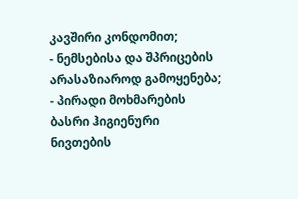კავშირი კონდომით;
- ნემსებისა და შპრიცების არასაზიაროდ გამოყენება;
- პირადი მოხმარების ბასრი ჰიგიენური ნივთების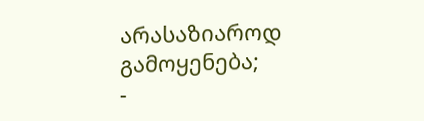არასაზიაროდ გამოყენება;
-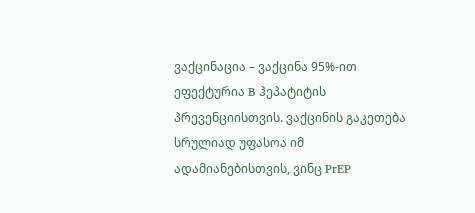ვაქცინაცია – ვაქცინა 95%-ით ეფექტურია B ჰეპატიტის პრევენციისთვის. ვაქცინის გაკეთება სრულიად უფასოა იმ ადამიანებისთვის, ვინც PrEP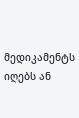მედიკამენტს იღებს ან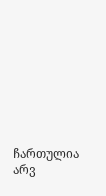ჩართულია არვ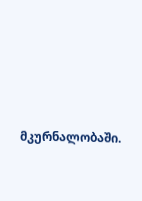მკურნალობაში.